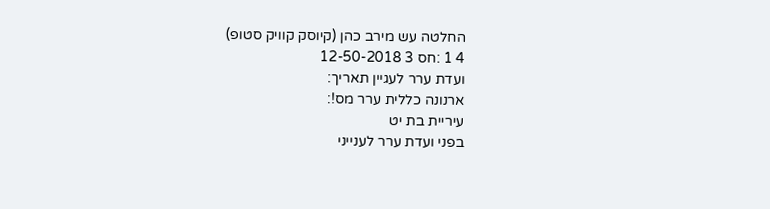החלטה עש מירב כהן (קיוסק קוויק סטופ)
4 1 :חס 3 12-50-2018
ועדת ערר לעגיין תאריך:
ארנונה כללית ערר מס!:
עיריית בת יט
בפני ועדת ערר לענייני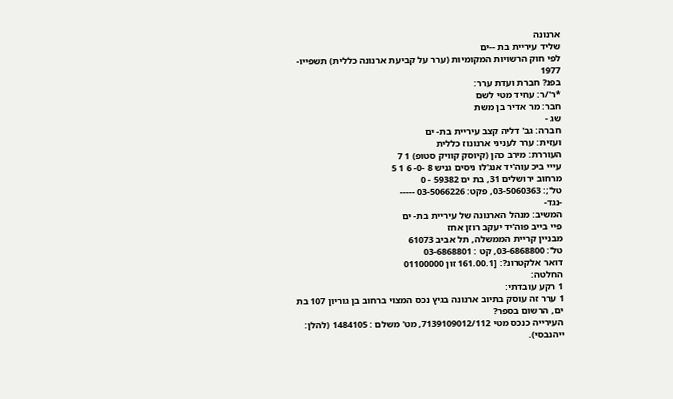ארנונה
שליד עיריית בת --ים
לפי חוק הרשויות המקומיות (ערר על קביעת ארנונה כללית) תשפייו- 1977
בפנ? חברת ועדת ערר:
*ר'/ר: עחיד מטי לשם
חבר: מר אדיר בן משת
שג -
חברה: גב' דליה קצב עיריית בת- ים
ועזית: ערר לעניני ארנונוז כללית
העוררת: מירב כהן (קיוסק קוויק סטופ) 1 7
עייי ביכ עוה'יד אנג'לו ניסים גניש 8 -0- 6 1 5
מרחוב ירושלים 31, בת ים 59382 - 0
טל';: 03-5060363, פקט: 03-5066226 -----
-נגד-
המשיב: מנהל הארנונה של עיריית בת- ים
פיי בייב פוה'יד יעקב רוזן אחז
מבניין קריית הממשלה, תל אביב 61073
טל': 03-6868800, קט : 03-6868801
דואר אלקטרונ?: [161.00.1 זון 01100000
החלטה:
1 רקע עובדתי:
1 ערר זה עוסק בתיוב ארנונה בגיץ נכס המצוי ברחוב בן גוריון 107 בת ים, הרשום בספר?
העירייה כנכס מטי 7139109012/112, מט' משלם : 1484105 (להלן: ייהנבסי).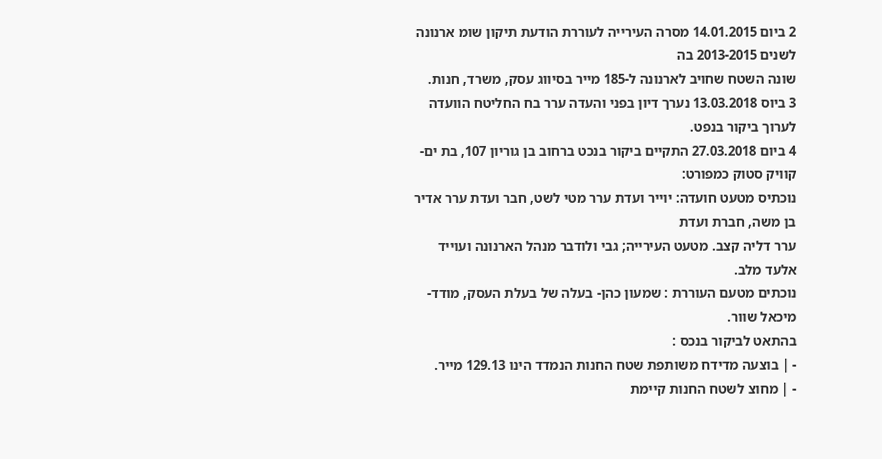2 ביום 14.01.2015 מסרה העירייה לעוררת הודעת תיקון שומ ארנונה לשנים 2013-2015 בה
שונה השטח שחויב לארנונה ל-185 מייר בסיווג עסק, משרד, חנות.
3 ביוס 13.03.2018 נערך דיון בפני והעדה ערר בח החליטח הוועדה לערוך ביקור בנפט.
4 ביום 27.03.2018 התקיים ביקור בנכט ברחוב בן גוריון 107, בת ים- קוויק סטוק כמפורט:
נוכתיס מטעט חועדה: יוייר ועדת ערר מטי לשט, חבר ועדת ערר אדיר בן משה, חברת ועדת
ערר דליה קצב. מטעט העירייה; גבי ולודבר מנהל הארנונה ועוייד אלעד מלב.
נוכתים מטעם העוררת : שמעון כהן- בעלה של בעלת העסק, מודד- מיכאל שוור.
בהתאט לביקור בנכס :
- | בוצעה מדידח משותפת שטח החנות הנמדד הינו 129.13 מייר.
- | מחוצ לשטח החנות קיימת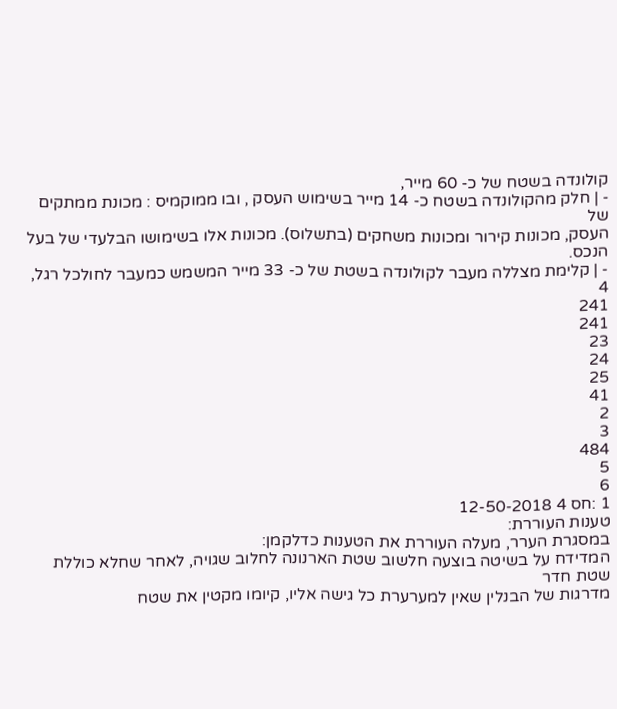קולונדה בשטח של כ- 60 מייר,
- | חלק מהקולונדה בשטח כ- 14 מייר בשימוש העסק , ובו ממוקמיס : מכונת ממתקים של
העסק, מכונות קירור ומכונות משחקים (בתשלוס). מכונות אלו בשימושו הבלעדי של בעל
הנכס.
- | קלימת מצללה מעבר לקולונדה בשטת של כ- 33 מייר המשמש כמעבר לחולכל רגל,
4
241
241
23
24
25
41
2
3
484
5
6
1 :חס 4 12-50-2018
טענות העוררת:
במסגרת הערר, מעלה העוררת את הטענות כדלקמן:
המדידח על בשיטה בוצעה חלשוב שטת הארנונה לחלוב שגויה, לאחר שחלא כוללת שטת חדר
מדרגות של הבנלין שאין למערערת כל גישה אליו, קיומו מקטין את שטח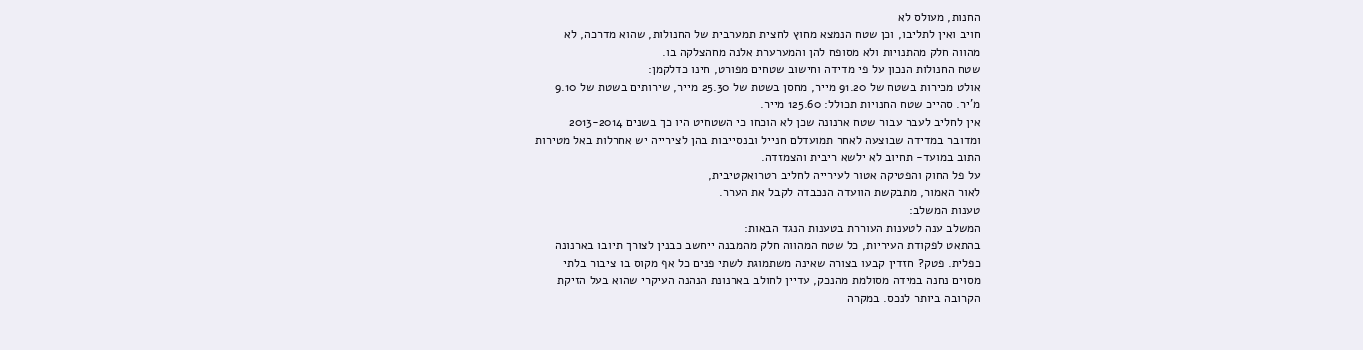החנות, מעולס לא
חויב ואין לתליבו, וכן שטח הנמצא מחוץ לחצית תמערבית של החנולות, שהוא מדרכה, לא
מהווה חלק מהתנויות ולא מסופח להן והמערערת אלנה מחהצלקה בו.
שטח החנולות הנכון על פי מדידה וחישוב שטחים מפורט, חינו כדלקמן:
אולט מכירות בשטח של 91.20 מייר, מחסן בשטת של 25.30 מייר, שירותים בשטת של 9.10
מ'יר. סהייכ שטח החנויות תכולל: 125.60 מייר.
אין לחליב לעבר עבור שטח ארנונה שכן לא הוכחו כי השטחיט היו כך בשנים 2013-2014
ומדובר במדידה שבוצעה לאחר תמועדלם חנייל ובנסייבות בהן לצירייה יש אחרלות באל מטירות
התוב במועד- תחיוב לא ילשא ריבית והצמזדה.
על פל החוק והפטיקה אטור לעירייה לחליב רטרואקטיבית,
לאור האמור, מתבקשת הוועדה הנכבדה לקבל את הערר.
טענות המשלב:
המשלב ענה לטענות העוררת בטענות הנגד הבאות:
בהתאט לפקודת העיריות, כל שטח המהווה חלק מהמבנה ייחשב כבנין לצורך תיובו בארנונה
כפלית. פטק? חזדין קבעו בצורה שאינה משתמוגת לשתי פנים כל אף מקוס בו ציבור בלתי
מסוים נחנה במידה מסולמת מהנכק, עדיין לחולב בארנונת הנהנה העיקרי שהוא בעל הזיקת
הקרובה ביותר לנכס. במקרה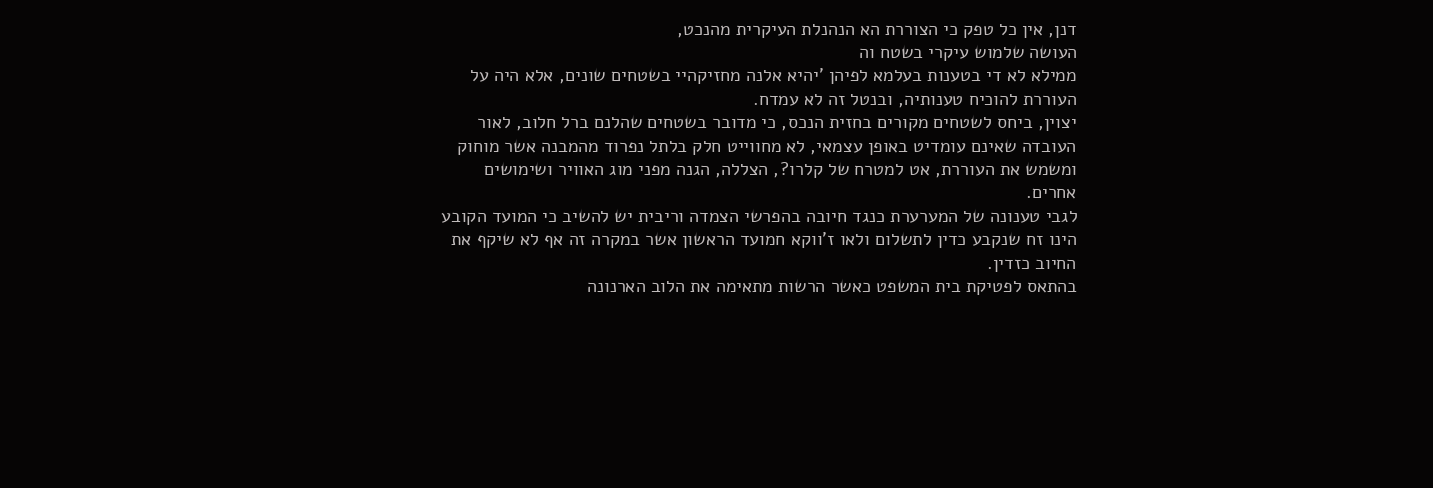דנן, אין כל טפק כי הצוררת הא הנהנלת העיקרית מהנכט,
העושה שלמוש עיקרי בשטח וה
ממילא לא די בטענות בעלמא לפיהן 'יהיא אלנה מחזיקהיי בשטחים שונים, אלא היה על
העוררת להוכיח טענותיה, ובנטל זה לא עמדח.
יצוין, ביחס לשטחים מקורים בחזית הנכס, כי מדובר בשטחים שהלנם ברל חלוב, לאור
העובדה שאינם עומדיט באופן עצמאי, לא מחווייט חלק בלתל נפרוד מהמבנה אשר מוחוק
ומשמש את העוררת, אט למטרח של קלרו?, הצללה, הגנה מפני מוג האוויר ושימושים
אחרים.
לגבי טענונה של המערערת כנגד חיובה בהפרשי הצמדה וריבית יש להשיב כי המועד הקובע
הינו זח שנקבע כדין לתשלום ולאו ז'ווקא חמועד הראשון אשר במקרה זה אף לא שיקף את
החיוב כזדין.
בהתאס לפטיקת בית המשפט כאשר הרשות מתאימה את הלוב הארנונה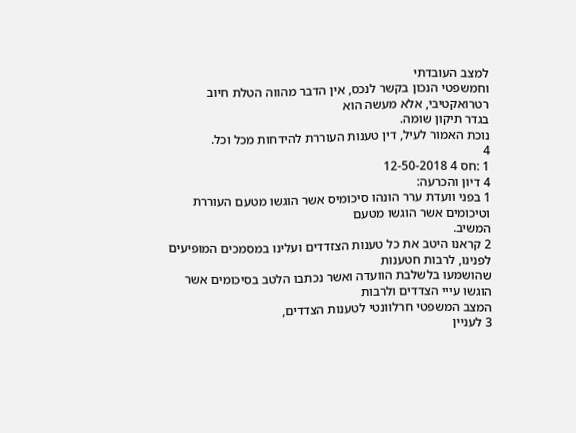למצב העובדתי
וחמשפטי הנכון בקשר לנכס, אין הדבר מהווה הטלת חיוב רטרואקטיבי, אלא מעשה הוא
בגדר תיקון שומה.
נוכת האמור לעיל, דין טענות העוררת להידחות מכל וכל.
4
1 :חס 4 12-50-2018
4 דיון והכרעה:
1 בפני וועדת ערר הונהו סיכומיס אשר הוגשו מטעם העוררת וטיכומים אשר הוגשו מטעם
המשיב.
2 קראנו היטב את כל טענות הצזדדים ועלינו במסמכים המופיעים לפנינו, לרבות חטענות
שהושמעו בלשלבת הוועדה ואשר נכתבו הלטב בסיכומים אשר הוגשו עייי הצדדים ולרבות
המצב המשפטי חרלוונטי לטענות הצדדים,
3 לעניין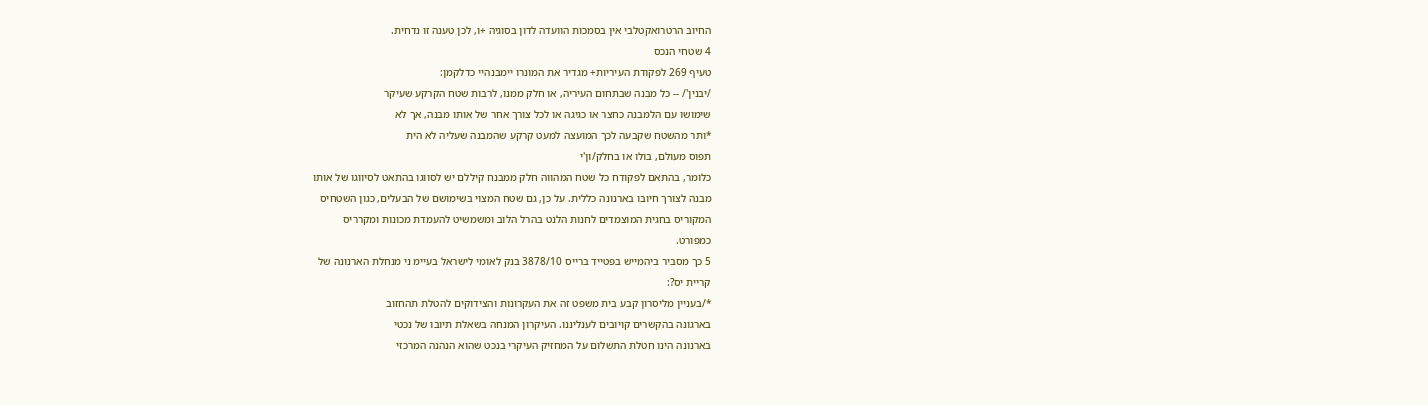החיוב הרטרואקטלבי אין בסמכות הוועדה לדון בסוגיה +ו, לכן טענה זו נדחית.
4 שטחי הנכס
טעיף 269 לפקודת העיריות+ מגדיר את המונרו יימבנהיי כדלקמן:
/יבנין'/ -- כל מבנה שבתחום העיריה, או חלק ממנו, לרבות שטח הקרקע שעיקר
שימושו עם הלמבנה כחצר או כגיגה או לכל צורך אחר של אותו מבנה, אך לא
*ותר מהשטח שקבעה לכך המועצה למעט קרקע שהמבנה שעליה לא הית
תפוס מעולם, בולו או בחלק/ון'י
כלומר, בהתאם לפקודח כל שטח המהווה חלק ממבנח קיללם יש לסווגו בהתאט לסיווגו של אותו
מבנה לצורך חיובו בארנונה כללית. על כן, גם שטח המצוי בשימושם של הבעלים, כגון השטחיס
המקוריס בחגית המוצמדים לחנות הלנט בהרל הלוב ומשמשיט להעמדת מכונות ומקרריס
כמפורט.
5 כך מסביר ביהמייש בפטייד ברייס 3878/10 בנק לאומי לישראל בעיימ ני מנחלת הארנונה של
קריית יס?:
*/בעניין מליסרון קבע בית משפט זה את העקרונות והצידוקים להטלת תהחזוב
בארגונה בהקשרים קויובים לענליננו. העיקרון המנחה בשאלת תיובו של נכטי
בארנונה הינו חטלת התשלום על המחזיק העיקרי בנכט שהוא הנהנה המרכזי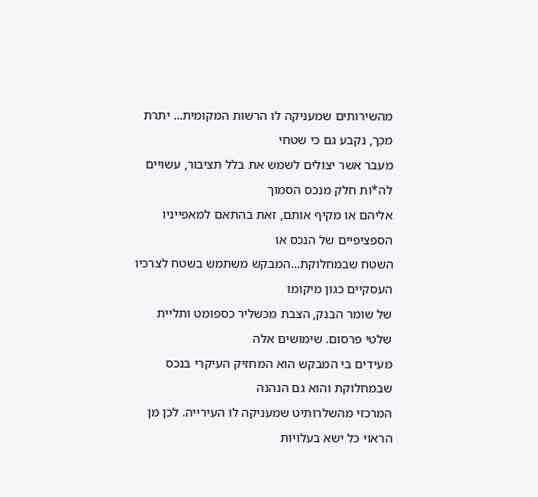מהשירותים שמעניקה לו הרשות המקומית... יתרת מכך, נקבע גם כי שטחי
מעבר אשר יצולים לשמש את בלל תציבור, עשויים לה*ות חלק מנכס הסמוך
אליהם או מקיף אותם, זאת בהתאם למאפייניו הספציפיים של הנכס או
השטח שבמחלוקת...המבקש משתמש בשטח לצרכיו העסקיים כגון מיקומו
של שומר הבנק, הצבת מכשליר כספומט ותליית שלטי פרסום. שימושים אלה
מעידים בי המבקש הוא המחזיק העיקרי בנכס שבמחלוקת והוא גם הנהנה
המרכזי מהשלרותיט שמעניקה לו העירייה. לכן מן הראוי כל ישא בעלויות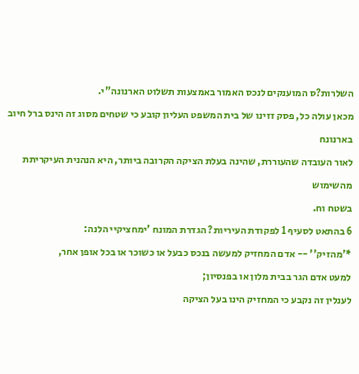השלרות?ס המוענקים לנכס האמור באמצעות תשלוט הארנונה"י.
מכאן עולה כל, פסק זזינו של בית המשפט העליון קובע כי שטחים מסוג זה הינס ברל חיוב בארנונח
לאור העובדה שהעוררת, שהינה בעלת הציקה הקרובה ביותר, היא הנהנית העיקריתת מהשימוש
בשטח וח.
6 בהתאט לסעיף 1 לפקודת העיריות? הגדרת המונח 'ימחציקיי הלנה:
*'מהזיק'' -- אדם המחזיק למעשה בנכס כבעל או כשוכר או בכל אופן אחר,
למעט אדם הגר בבית מלון או בפנסיון;
לענלין זה נקבע כי המחזיק הינו בעל הציקה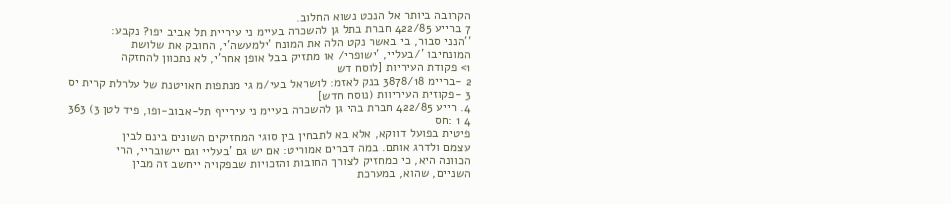הקרובה ביותר אל הנכט נשוא החלוב.
7 ברייע 422/85 חברת בתל גן להשכרה בעיימ ני עיריית תל אביב יפו? נקבע:
''הנני סבור, בי באשר נקט הלה את המונח 'ילמעשה'י, החובק את שלושת
המונחיבו '/בעליי, 'ישופרי/ או מתזיק בבל אופן אחר'י, לא נתכוון להחזקה
1> פקודת העיריות [לוסח דש
2 -בריימ 3878/18 בנק לאזמ: לושראל בעי/מ גי מנתפות חאויטנת של עלרלת קרית יס
3 -פקוזית העיריוות (נוסח חדש]
4. רייע 422/85 חברת בהי גן להשכרה בעיימ ני עירייף תל-אבוב-ופו, פיד לטן 3) 363
4 1 :חס
פיטית בפועל דווקא, אלא בא לתבחין בין סוגי המחזיקים השונים בינם לבין
עצמם ולדרג אותם. במה דברים אמוריט: אם יש גם 'בעליי וגם יישובריי, הרי
הכוונה היא, כי כמחזיק לצורך החובות והזכויות שבפקויה ייחשב זה מבין
השניים, שהוא, במערכת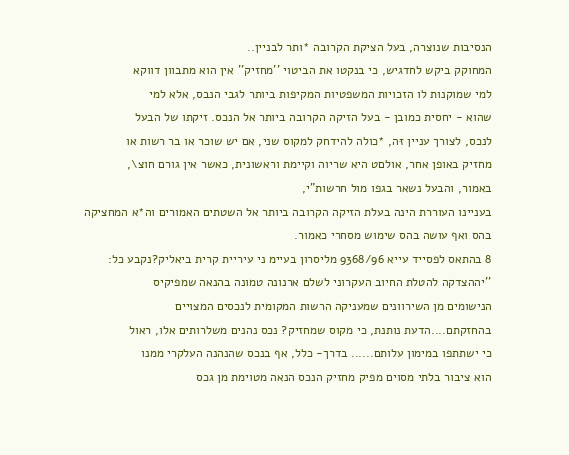הנסיבות שנוצרה, בעל הציקת הקרובה *ותר לבניין..
המחוקק ביקש לחדגיש, כי בנקטו את הביטוי ''מחזיק'' אין הוא מתבוון דווקא
למי שמוקנות לו הזכויות המשפטיות המקיפות ביותר לגבי הנבס, אלא למי
שהוא - יחסית כמובן - בעל הזיקה הקרובה ביותר אל הנכס. זיקתו של הבעל
לנכס, לצורך עניין זּה, *כולה להידחק למקוס שני, אם יש שוכר או בר רשות או
מחזיק באופן אחר, אולםט היא שריוה וקיימת וראשונית, כאשר אין גורם חוצ\,
באמור, והבעל נשאר בגפו מול חרשות"י,
בעניינו העוררת הינה בעלת הזיקה הקרובה ביותר אל השטתים האמורים וה*א המחציקה
בהס ואף עושה בהס שימוש מסחרי כאמור.
8 בהתאס לפסייד עייא 9368/96 מליסרון בעיימ ני עיריית קרית ביאליק?נקבע כל:
''יההצדקה להטלת החיוב העקרוני לשלם ארנונה טמונה בהנאה שמפיקיס
הנישומים מן השירוונים שמעניקה הרשות המקומית לנכסים המצויים
בהחזקתם....הדעת נותנת, כי מקוס שמחזיק? נכס נהנים משלרותים אלו, ראול
כי ישתתפו במימון עלותם...... בדרך- כלל, אף בנכס שהנהנה העלקרי ממנו
הוא ציבור בלתי מסוים מפיק מחזיק הנכס הנאה מטוימת מן גכס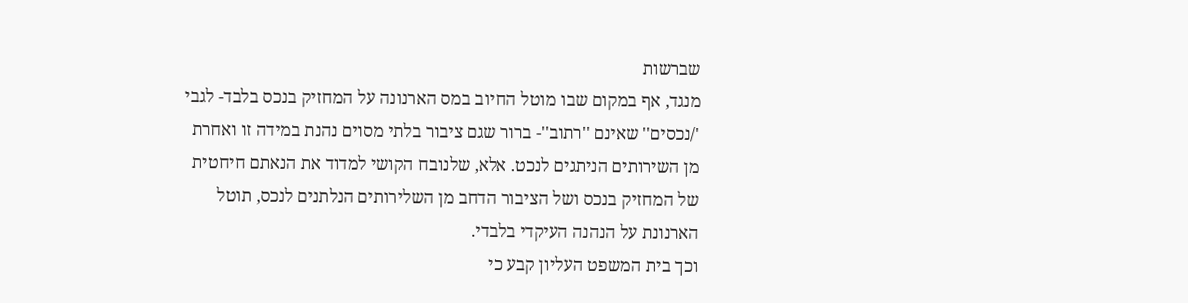שברשות
מנגד, אף במקום שבו מוטל החיוב במס הארנונה על המחזיק בנכס בלבד- לגבי
'/נכסים'' שאינם ''רתוב''- ברור שגם ציבור בלתי מסוים נהנת במידה זו ואחרת
מן השירותים הניתגים לנכט. אלא, שלנובח הקושי למדוד את הנאתם חיחטית
של המחזיק בנכס ושל הציבור הדחב מן השלירותים הנלתנים לנכס, תוטל
הארנונת על הנהנה העיקדי בלבדי.
וכך בית המשפט העליון קבע כי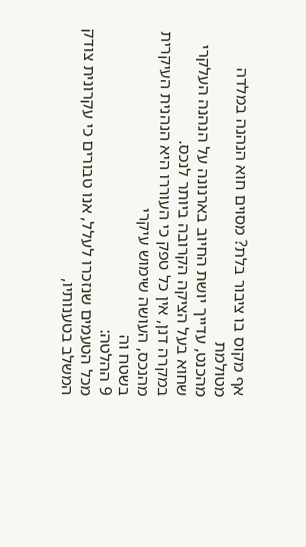אף מקוס בו ציבור בלת? מסוים חוא הנהנה במלדה מטולמת
מהכנט, עדייך יושת החיוב בארנונה על הנהנה העלקרי שחוא בעל הציקה הקרובה ביותר לנכס.
במקרה דנן, אין כל טפק כי העוררו היא הנהנית העיקרית מהנכס, העושה שימוש עיקרי
בשטח וה
9 ההלטה:
מכל הטעמים שנזכרו לעלל, אנו טבורים כי עקרונית צודק המשלב בטענותיו,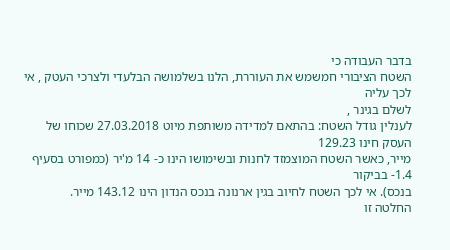בדבר העבודה כי
השטח הציבורי חמשמש את העוררת, הלנו בשלמושה הבלעדי ולצרכי העטק , אי לכך עליה
לשלם בגינר ,
לענלין גודל השטח: בהתאם למדידה משותפת מיוט 27.03.2018 שכוחו של העסק חינו 129.23
מייר, כאשר השטח המוצמזד לחנות ובשימושו הינו כ- 14 מ'יר (כמפורט בסעיף 1.4- בביקור
בנכס). אי לכך השטח לחיוב בגין ארנונה בנכס הנדון הינו 143.12 מייר.
החלטה זו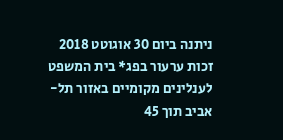ניתנה ביום 30 אוגוטט 2018
זכות ערעור בפג* בית המשפט לענלינים מקומיים באזור תל- אביב תוך 45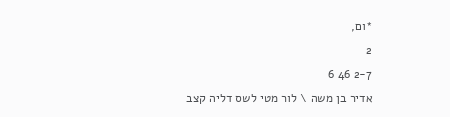*ום,
2
2-7 46 6
אדיר בן משה \ לור מטי לשס דליה קצב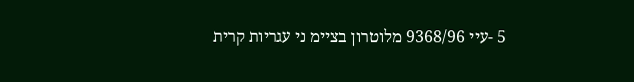5 -עיי 9368/96 מלוטרון בציימ ני עגריות קרית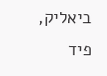ביאליק, פיד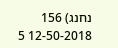נחנג) 156
12-50-2018 5